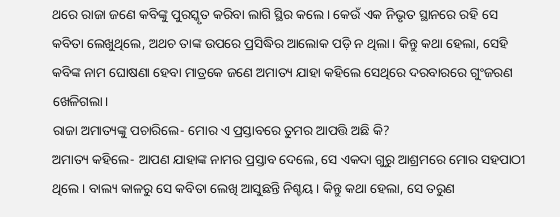ଥରେ ରାଜା ଜଣେ କବିଙ୍କୁ ପୁରସ୍କୃତ କରିବା ଲାଗି ସ୍ଥିର କଲେ। କେଉଁ ଏକ ନିଭୃତ ସ୍ଥାନରେ ରହି ସେ କବିତା ଲେଖୁଥିଲେ, ଅଥଚ ତାଙ୍କ ଉପରେ ପ୍ରସିଦ୍ଧିର ଆଲୋକ ପଡ଼ି ନ ଥିଲା। କିନ୍ତୁ କଥା ହେଲା, ସେହି କବିଙ୍କ ନାମ ଘୋଷଣା ହେବା ମାତ୍ରକେ ଜଣେ ଅମାତ୍ୟ ଯାହା କହିଲେ ସେଥିରେ ଦରବାରରେ ଗୁଂଜରଣ ଖେଳିଗଲା।
ରାଜା ଅମାତ୍ୟଙ୍କୁ ପଚାରିଲେ- ମୋର ଏ ପ୍ରସ୍ତାବରେ ତୁମର ଆପତ୍ତି ଅଛି କି?
ଅମାତ୍ୟ କହିଲେ- ଆପଣ ଯାହାଙ୍କ ନାମର ପ୍ରସ୍ତାବ ଦେଲେ, ସେ ଏକଦା ଗୁରୁ ଆଶ୍ରମରେ ମୋର ସହପାଠୀ ଥିଲେ। ବାଲ୍ୟ କାଳରୁ ସେ କବିତା ଲେଖି ଆସୁଛନ୍ତି ନିଶ୍ଚୟ। କିନ୍ତୁ କଥା ହେଲା, ସେ ତରୁଣ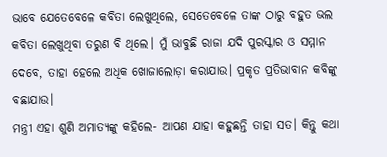ଭାବେ ଯେତେବେଳେ କବିତା ଲେଖୁଥିଲେ, ସେତେବେଳେ ତାଙ୍କ ଠାରୁ ବହୁତ ଭଲ କବିତା ଲେଖୁଥିବା ତରୁଣ ବି ଥିଲେ। ମୁଁ ଭାବୁଛି ରାଜା ଯଦି ପୁରସ୍କାର ଓ ସମ୍ମାନ ଦେବେ, ତାହା ହେଲେ ଅଧିକ ଖୋଜାଲୋଡ଼ା କରାଯାଉ। ପ୍ରକୃତ ପ୍ରତିଭାବାନ କବିଙ୍କୁ ବଛାଯାଉ।
ମନ୍ତ୍ରୀ ଏହା ଶୁଣି ଅମାତ୍ୟଙ୍କୁ କହିଲେ- ଆପଣ ଯାହା କହୁଛନ୍ତି ତାହା ସତ। କିନ୍ତୁ କଥା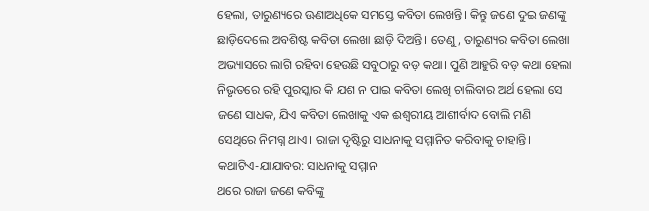ହେଲା, ତାରୁଣ୍ୟରେ ଊଣାଅଧିକେ ସମସ୍ତେ କବିତା ଲେଖନ୍ତି। କିନ୍ତୁ ଜଣେ ଦୁଇ ଜଣଙ୍କୁ ଛାଡ଼ିଦେଲେ ଅବଶିଷ୍ଟ କବିତା ଲେଖା ଛାଡ଼ି ଦିଅନ୍ତି। ତେଣୁ, ତାରୁଣ୍ୟର କବିତା ଲେଖା ଅଭ୍ୟାସରେ ଲାଗି ରହିବା ହେଉଛି ସବୁଠାରୁ ବଡ଼ କଥା। ପୁଣି ଆହୁରି ବଡ଼ କଥା ହେଲା ନିଭୃତରେ ରହି ପୁରସ୍କାର କି ଯଶ ନ ପାଇ କବିତା ଲେଖି ଚାଲିବାର ଅର୍ଥ ହେଲା ସେ ଜଣେ ସାଧକ, ଯିଏ କବିତା ଲେଖାକୁ ଏକ ଈଶ୍ବରୀୟ ଆଶୀର୍ବାଦ ବୋଲି ମଣି ସେଥିରେ ନିମଗ୍ନ ଥାଏ। ରାଜା ଦୃଷ୍ଟିରୁ ସାଧନାକୁ ସମ୍ମାନିତ କରିବାକୁ ଚାହାନ୍ତି।
କଥାଟିଏ-ଯାଯାବର: ସାଧନାକୁ ସମ୍ମାନ
ଥରେ ରାଜା ଜଣେ କବିଙ୍କୁ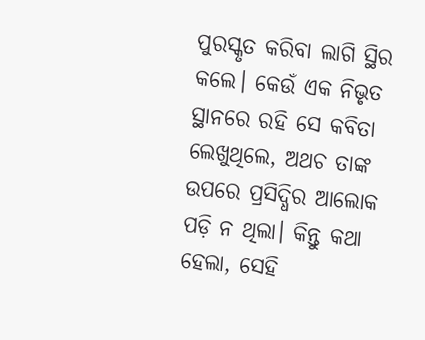ପୁରସ୍କୃତ କରିବା ଲାଗି ସ୍ଥିର କଲେ। କେଉଁ ଏକ ନିଭୃତ ସ୍ଥାନରେ ରହି ସେ କବିତା ଲେଖୁଥିଲେ, ଅଥଚ ତାଙ୍କ ଉପରେ ପ୍ରସିଦ୍ଧିର ଆଲୋକ ପଡ଼ି ନ ଥିଲା। କିନ୍ତୁ କଥା ହେଲା, ସେହି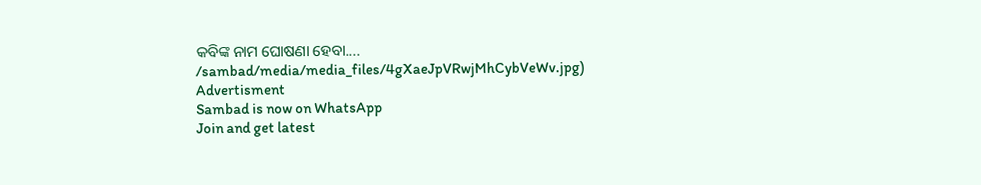କବିଙ୍କ ନାମ ଘୋଷଣା ହେବା....
/sambad/media/media_files/4gXaeJpVRwjMhCybVeWv.jpg)
Advertisment
Sambad is now on WhatsApp
Join and get latest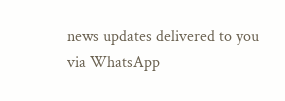news updates delivered to you via WhatsApp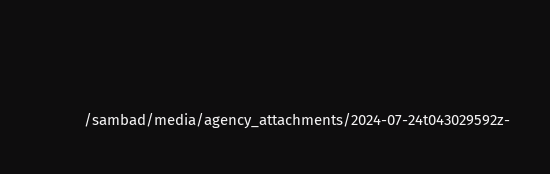/sambad/media/agency_attachments/2024-07-24t043029592z-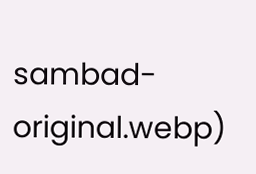sambad-original.webp)